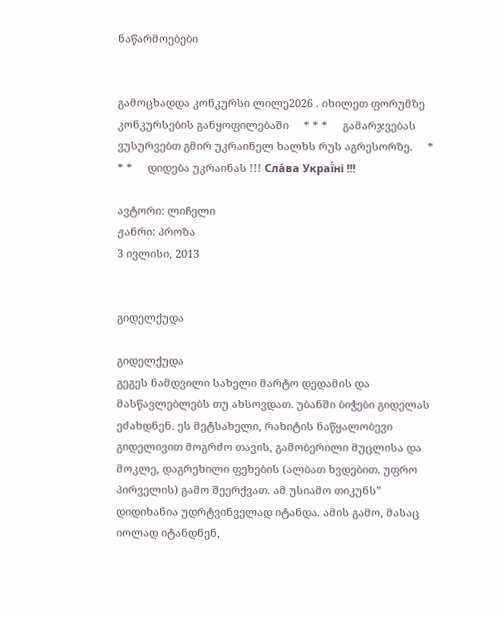ნაწარმოებები


გამოცხადდა კონკურსი ლილე2026 . იხილეთ ფორუმზე კონკურსების განყოფილებაში     * * *     გამარჯვებას ვუსურვებთ გმირ უკრაინელ ხალხს რუს აგრესორზე.     * * *     დიდება უკრაინას !!! Сла́ва Украї́ні !!!

ავტორი: ლიჩელი
ჟანრი: პროზა
3 ივლისი, 2013


გიდელქუდა

გიდელქუდა
გეგეს ნამდვილი სახელი მარტო დედამის და მასწავლებლებს თუ ახსოვდათ. უბანში ბიჭები გიდელას ეძახდნენ. ეს მეტსახელი, რახიტის ნაწყალობევი გიდელივით მოგრძო თავის, გამობერილი მუცლისა და მოკლე, დაგრეხილი ფეხების (ალბათ ხვდებით. უფრო პირველის) გამო შეერქვათ. ამ უსიამო თიკუნს” დიდიხანია უდრტვინველად იტანდა. ამის გამო, მასაც იოლად იტანდნენ,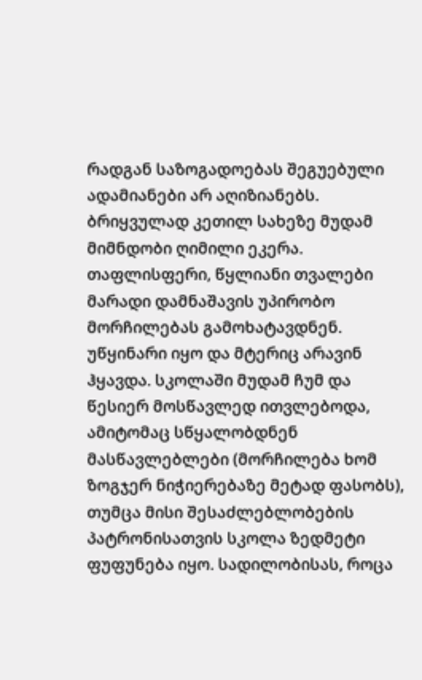რადგან საზოგადოებას შეგუებული ადამიანები არ აღიზიანებს.  ბრიყვულად კეთილ სახეზე მუდამ მიმნდობი ღიმილი ეკერა. თაფლისფერი, წყლიანი თვალები მარადი დამნაშავის უპირობო მორჩილებას გამოხატავდნენ. უწყინარი იყო და მტერიც არავინ ჰყავდა. სკოლაში მუდამ ჩუმ და წესიერ მოსწავლედ ითვლებოდა, ამიტომაც სწყალობდნენ მასწავლებლები (მორჩილება ხომ ზოგჯერ ნიჭიერებაზე მეტად ფასობს), თუმცა მისი შესაძლებლობების პატრონისათვის სკოლა ზედმეტი ფუფუნება იყო. სადილობისას, როცა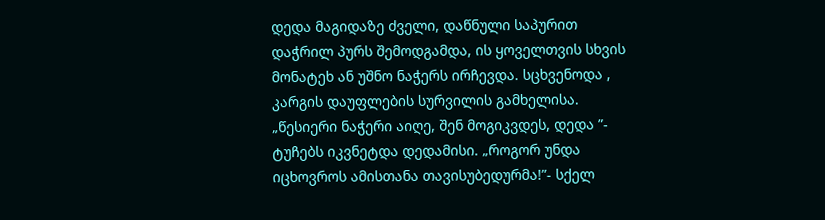დედა მაგიდაზე ძველი, დაწნული საპურით დაჭრილ პურს შემოდგამდა, ის ყოველთვის სხვის მონატეხ ან უშნო ნაჭერს ირჩევდა. სცხვენოდა , კარგის დაუფლების სურვილის გამხელისა. „წესიერი ნაჭერი აიღე, შენ მოგიკვდეს, დედა ”- ტუჩებს იკვნეტდა დედამისი. „როგორ უნდა იცხოვროს ამისთანა თავისუბედურმა!”- სქელ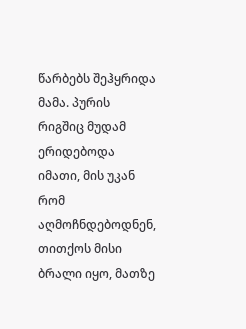წარბებს შეჰყრიდა მამა. პურის რიგშიც მუდამ ერიდებოდა იმათი, მის უკან რომ აღმოჩნდებოდნენ, თითქოს მისი ბრალი იყო, მათზე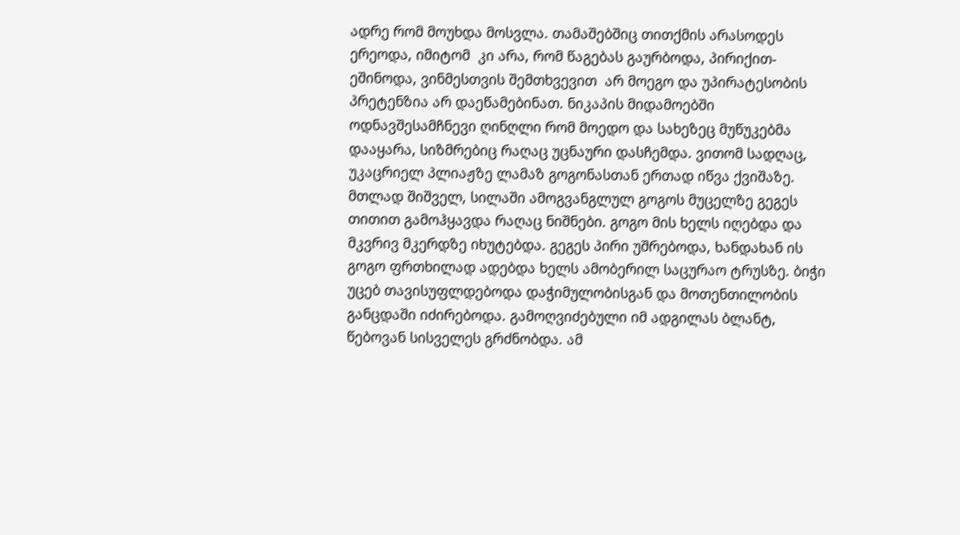ადრე რომ მოუხდა მოსვლა. თამაშებშიც თითქმის არასოდეს ერეოდა, იმიტომ  კი არა, რომ წაგებას გაურბოდა, პირიქით- ეშინოდა, ვინმესთვის შემთხვევით  არ მოეგო და უპირატესობის პრეტენზია არ დაეწამებინათ. ნიკაპის მიდამოებში ოდნავშესამჩნევი ღინღლი რომ მოედო და სახეზეც მუწუკებმა დააყარა, სიზმრებიც რაღაც უცნაური დასჩემდა. ვითომ სადღაც, უკაცრიელ პლიაჟზე ლამაზ გოგონასთან ერთად იწვა ქვიშაზე. მთლად შიშველ, სილაში ამოგვანგლულ გოგოს მუცელზე გეგეს თითით გამოჰყავდა რაღაც ნიშნები. გოგო მის ხელს იღებდა და მკვრივ მკერდზე იხუტებდა. გეგეს პირი უშრებოდა, ხანდახან ის გოგო ფრთხილად ადებდა ხელს ამობერილ საცურაო ტრუსზე. ბიჭი უცებ თავისუფლდებოდა დაჭიმულობისგან და მოთენთილობის განცდაში იძირებოდა. გამოღვიძებული იმ ადგილას ბლანტ, წებოვან სისველეს გრძნობდა. ამ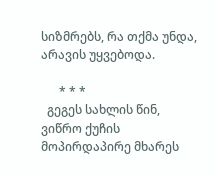სიზმრებს, რა თქმა უნდა, არავის უყვებოდა.

      * * *
  გეგეს სახლის წინ, ვიწრო ქუჩის მოპირდაპირე მხარეს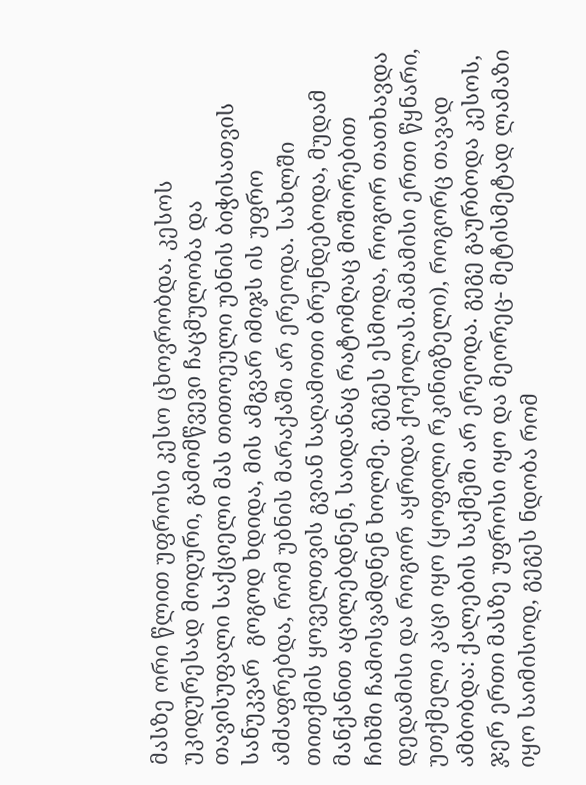მასზე ორი წლით უფროსი კესო ცხოვრობდა. კესოს უკიდურესად მოდური, გამომწვევი ჩაცმულობა და თავისუფალი საქციელი მას თითოეული უბნის ბიჭისათვის სანუკვარ  გოგოდ ხდიდა, მის ამგვარ იმიჯს ის უფრო ამძაფრებდა, რომ უბნის მარაქაში არ ერეოდა. სახლში თითქმის ყოველთვის გვიან საღამოთი ბრუნდებოდა, მუდამ მანქანით აცილებდნენ, საიდანაც რატომღაც მოშორებით ჩიხში ჩამოსვამდნენ ხოლმე. გეგეს ესმოდა, როგორ თათხავდა დედამისი და როგორ აყრიდა ქოქოლას.მამამისი ერთი წყნარი, უთქმელი კაცი იყო (ყოფილი რკინიგზელი), როგორც თავად ამბობდა: ქალების საქმეში არ ერეოდა. გეგე გაურბოდა კესოს, ჯერ ერთი მასზე უფროსი იყო და მეორეც- მეტისმეტად ლამაზი იყო საიმისოდ, გეგეს ნდობა რომ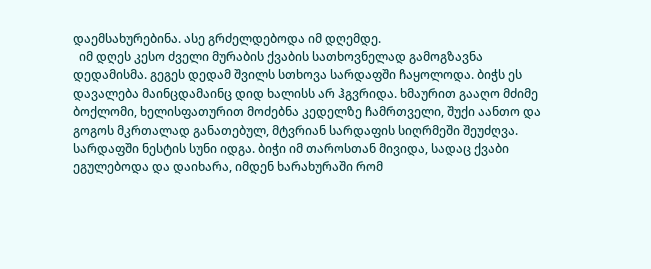დაემსახურებინა. ასე გრძელდებოდა იმ დღემდე.
  იმ დღეს კესო ძველი მურაბის ქვაბის სათხოვნელად გამოგზავნა დედამისმა. გეგეს დედამ შვილს სთხოვა სარდაფში ჩაყოლოდა. ბიჭს ეს დავალება მაინცდამაინც დიდ ხალისს არ ჰგვრიდა. ხმაურით გააღო მძიმე ბოქლომი, ხელისფათურით მოძებნა კედელზე ჩამრთველი, შუქი აანთო და გოგოს მკრთალად განათებულ, მტვრიან სარდაფის სიღრმეში შეუძღვა. სარდაფში ნესტის სუნი იდგა. ბიჭი იმ თაროსთან მივიდა, სადაც ქვაბი ეგულებოდა და დაიხარა, იმდენ ხარახურაში რომ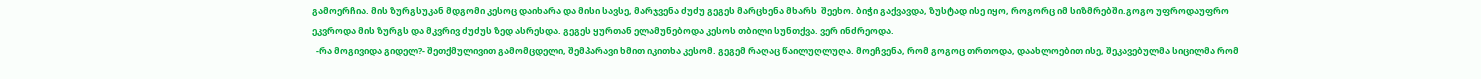გამოერჩია. მის ზურგსუკან მდგომი კესოც დაიხარა და მისი სავსე, მარჯვენა ძუძუ გეგეს მარცხენა მხარს  შეეხო. ბიჭი გაქვავდა, ზუსტად ისე იყო, როგორც იმ სიზმრებში.გოგო უფროდაუფრო ეკვროდა მის ზურგს და მკვრივ ძუძუს ზედ ასრესდა. გეგეს ყურთან ელამუნებოდა კესოს თბილი სუნთქვა. ვერ ინძრეოდა.
  -რა მოგივიდა გიდელ?- შეთქმულივით გამომცდელი, შემპარავი ხმით იკითხა კესომ. გეგემ რაღაც წაილუღლუღა. მოეჩვენა, რომ გოგოც თრთოდა, დაახლოებით ისე, შეკავებულმა სიცილმა რომ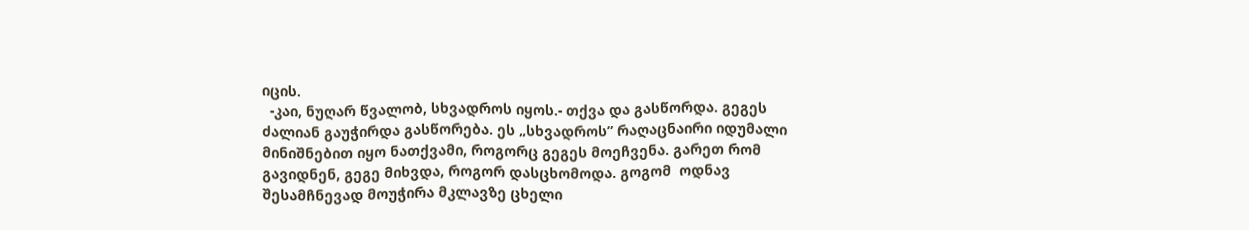იცის.
  -კაი, ნუღარ წვალობ, სხვადროს იყოს.- თქვა და გასწორდა. გეგეს ძალიან გაუჭირდა გასწორება. ეს „სხვადროს” რაღაცნაირი იდუმალი მინიშნებით იყო ნათქვამი, როგორც გეგეს მოეჩვენა. გარეთ რომ გავიდნენ, გეგე მიხვდა, როგორ დასცხომოდა. გოგომ  ოდნავ შესამჩნევად მოუჭირა მკლავზე ცხელი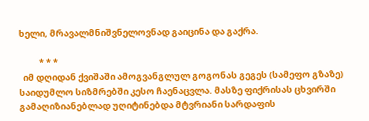ხელი, მრავალმნიშვნელოვნად გაიცინა და გაქრა.

          * * *
  იმ დღიდან ქვიშაში ამოგვანგლულ გოგონას გეგეს (სამეფო გზაზე) საიდუმლო სიზმრებში კესო ჩაენაცვლა. მასზე ფიქრისას ცხვირში გამაღიზიანებლად უღიტინებდა მტვრიანი სარდაფის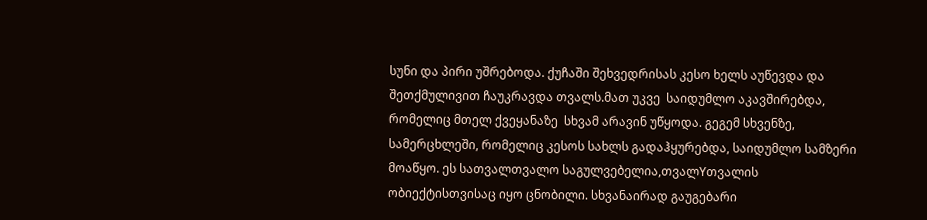სუნი და პირი უშრებოდა. ქუჩაში შეხვედრისას კესო ხელს აუწევდა და შეთქმულივით ჩაუკრავდა თვალს.მათ უკვე  საიდუმლო აკავშირებდა, რომელიც მთელ ქვეყანაზე  სხვამ არავინ უწყოდა. გეგემ სხვენზე, სამერცხლეში, რომელიც კესოს სახლს გადაჰყურებდა, საიდუმლო სამზერი მოაწყო. ეს სათვალთვალო საგულვებელია,თვალYთვალის ობიექტისთვისაც იყო ცნობილი. სხვანაირად გაუგებარი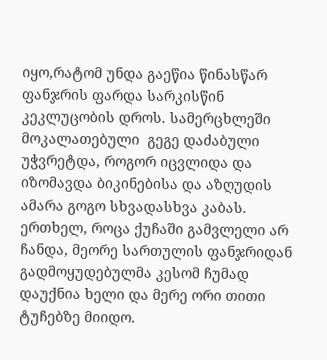იყო,რატომ უნდა გაეწია წინასწარ ფანჯრის ფარდა სარკისწინ კეკლუცობის დროს. სამერცხლეში მოკალათებული  გეგე დაძაბული უჭვრეტდა, როგორ იცვლიდა და იზომავდა ბიკინებისა და აზღუდის ამარა გოგო სხვადასხვა კაბას. ერთხელ, როცა ქუჩაში გამვლელი არ ჩანდა, მეორე სართულის ფანჯრიდან გადმოყუდებულმა კესომ ჩუმად დაუქნია ხელი და მერე ორი თითი ტუჩებზე მიიდო.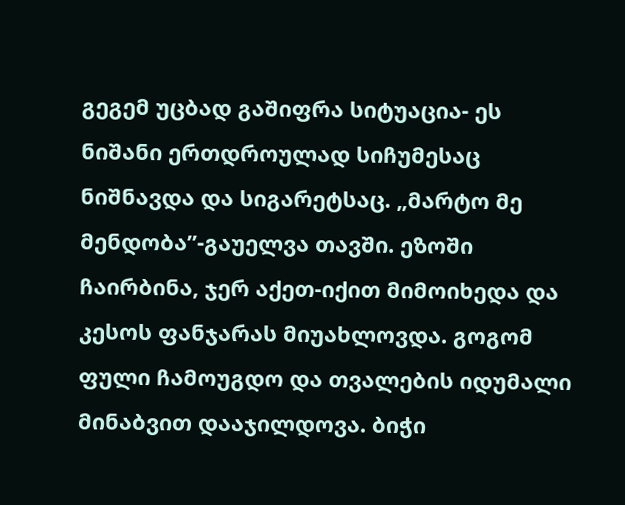გეგემ უცბად გაშიფრა სიტუაცია- ეს ნიშანი ერთდროულად სიჩუმესაც ნიშნავდა და სიგარეტსაც. „მარტო მე მენდობა”-გაუელვა თავში. ეზოში ჩაირბინა, ჯერ აქეთ-იქით მიმოიხედა და კესოს ფანჯარას მიუახლოვდა. გოგომ ფული ჩამოუგდო და თვალების იდუმალი მინაბვით დააჯილდოვა. ბიჭი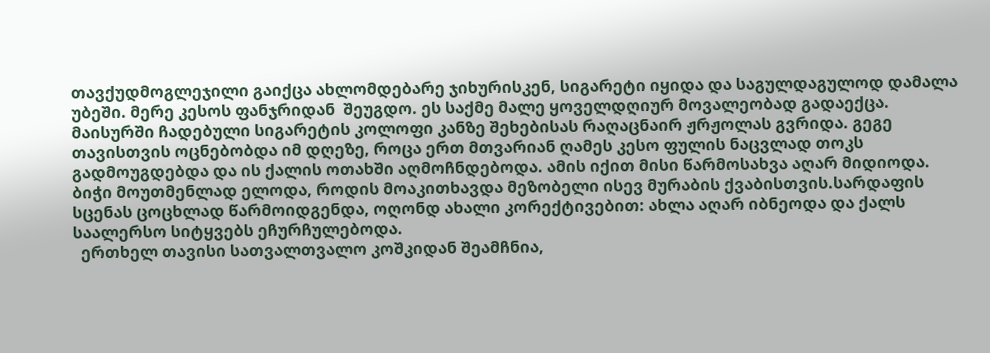თავქუდმოგლეჯილი გაიქცა ახლომდებარე ჯიხურისკენ, სიგარეტი იყიდა და საგულდაგულოდ დამალა უბეში. მერე კესოს ფანჯრიდან  შეუგდო. ეს საქმე მალე ყოველდღიურ მოვალეობად გადაექცა. მაისურში ჩადებული სიგარეტის კოლოფი კანზე შეხებისას რაღაცნაირ ჟრჟოლას გვრიდა. გეგე თავისთვის ოცნებობდა იმ დღეზე, როცა ერთ მთვარიან ღამეს კესო ფულის ნაცვლად თოკს გადმოუგდებდა და ის ქალის ოთახში აღმოჩნდებოდა. ამის იქით მისი წარმოსახვა აღარ მიდიოდა.
ბიჭი მოუთმენლად ელოდა, როდის მოაკითხავდა მეზობელი ისევ მურაბის ქვაბისთვის.სარდაფის სცენას ცოცხლად წარმოიდგენდა, ოღონდ ახალი კორექტივებით: ახლა აღარ იბნეოდა და ქალს საალერსო სიტყვებს ეჩურჩულებოდა.
  ერთხელ თავისი სათვალთვალო კოშკიდან შეამჩნია,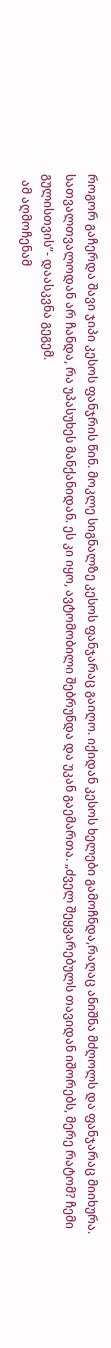როგორ გაჩერდა შავი ჯიპი კესოს ფანჯრის წინ. მოკლე სიგნალზე კესოს ფანჯარაც გაიღო. იქიდან კესოს ხელები გამოჩნდა,რაღაც ანიშნა მძღოლს და ფანჯარაც მიიხურა. სათვალთვალოდან არ ჩანდა, რა უპასუხეს მანქანიდან. ეს კი იყო, ავტომობილი შებრუნდა და უკან გაემართა. „ძველ შეყვარებულს თავიდან იშორებს, მერე რატომ? ჩემი გულისთვის”- დაასკვნა გეგემ.
  ამ აღმოჩენამ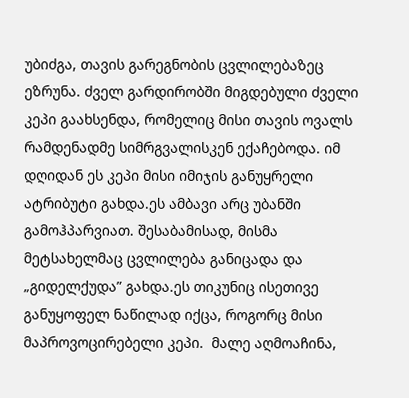უბიძგა, თავის გარეგნობის ცვლილებაზეც ეზრუნა. ძველ გარდირობში მიგდებული ძველი კეპი გაახსენდა, რომელიც მისი თავის ოვალს რამდენადმე სიმრგვალისკენ ექაჩებოდა. იმ დღიდან ეს კეპი მისი იმიჯის განუყრელი ატრიბუტი გახდა.ეს ამბავი არც უბანში გამოჰპარვიათ. შესაბამისად, მისმა მეტსახელმაც ცვლილება განიცადა და „გიდელქუდა” გახდა.ეს თიკუნიც ისეთივე განუყოფელ ნაწილად იქცა, როგორც მისი მაპროვოცირებელი კეპი.  მალე აღმოაჩინა,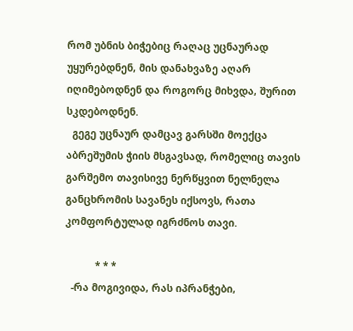რომ უბნის ბიჭებიც რაღაც უცნაურად უყურებდნენ, მის დანახვაზე აღარ იღიმებოდნენ და როგორც მიხვდა, შურით სკდებოდნენ.
  გეგე უცნაურ დამცავ გარსში მოექცა აბრეშუმის ჭიის მსგავსად, რომელიც თავის გარშემო თავისივე ნერწყვით ნელნელა განცხრომის სავანეს იქსოვს, რათა კომფორტულად იგრძნოს თავი.

          * * *
  -რა მოგივიდა, რას იპრანჭები,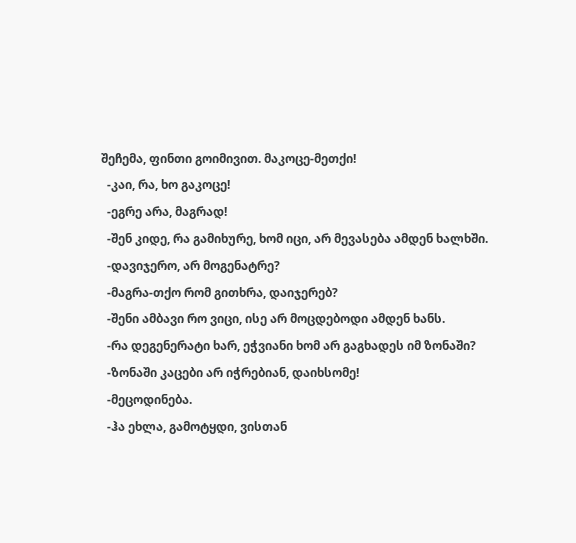შეჩემა, ფინთი გოიმივით. მაკოცე-მეთქი!
  -კაი, რა, ხო გაკოცე!
  -ეგრე არა, მაგრად!
  -შენ კიდე, რა გამიხურე, ხომ იცი, არ მევასება ამდენ ხალხში.
  -დავიჯერო, არ მოგენატრე?
  -მაგრა-თქო რომ გითხრა, დაიჯერებ?
  -შენი ამბავი რო ვიცი, ისე არ მოცდებოდი ამდენ ხანს.
  -რა დეგენერატი ხარ, ეჭვიანი ხომ არ გაგხადეს იმ ზონაში?
  -ზონაში კაცები არ იჭრებიან, დაიხსომე!
  -მეცოდინება.
  -ჰა ეხლა, გამოტყდი, ვისთან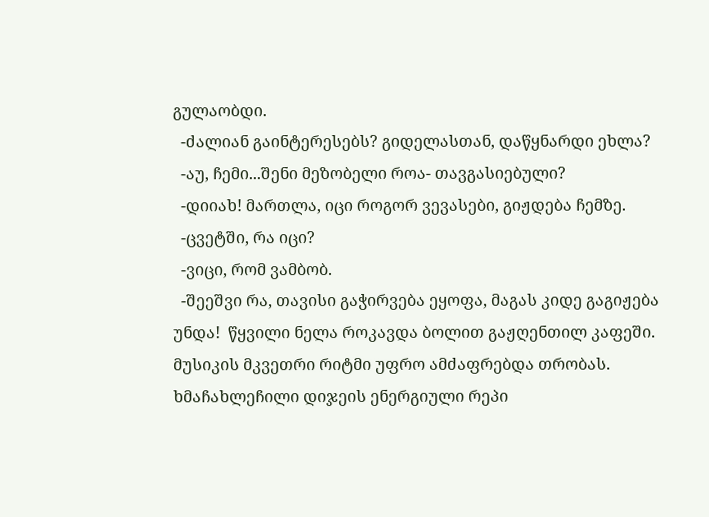გულაობდი.
  -ძალიან გაინტერესებს? გიდელასთან, დაწყნარდი ეხლა?
  -აუ, ჩემი...შენი მეზობელი როა- თავგასიებული?
  -დიიახ! მართლა, იცი როგორ ვევასები, გიჟდება ჩემზე.
  -ცვეტში, რა იცი?
  -ვიცი, რომ ვამბობ.
  -შეეშვი რა, თავისი გაჭირვება ეყოფა, მაგას კიდე გაგიჟება უნდა!  წყვილი ნელა როკავდა ბოლით გაჟღენთილ კაფეში. მუსიკის მკვეთრი რიტმი უფრო ამძაფრებდა თრობას. ხმაჩახლეჩილი დიჯეის ენერგიული რეპი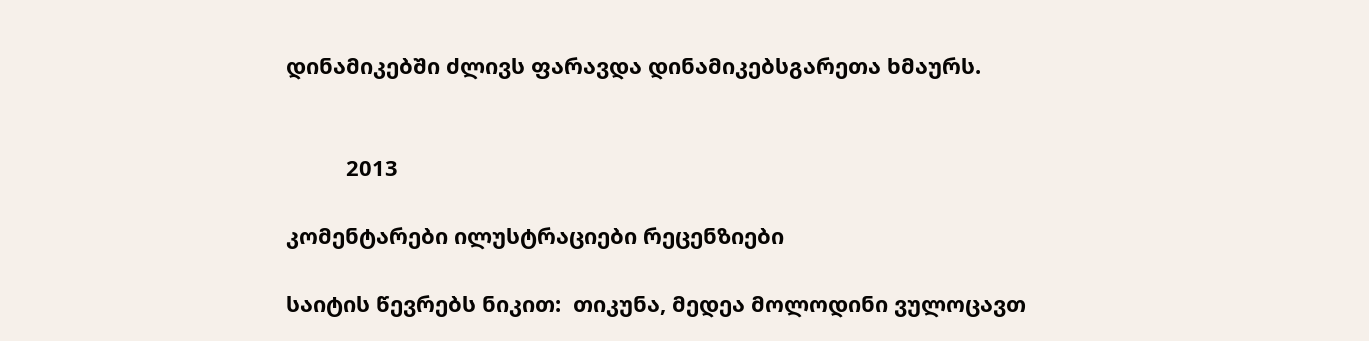დინამიკებში ძლივს ფარავდა დინამიკებსგარეთა ხმაურს.


          2013

კომენტარები ილუსტრაციები რეცენზიები

საიტის წევრებს ნიკით:  თიკუნა, მედეა მოლოდინი ვულოცავთ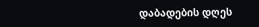დაბადების დღეს